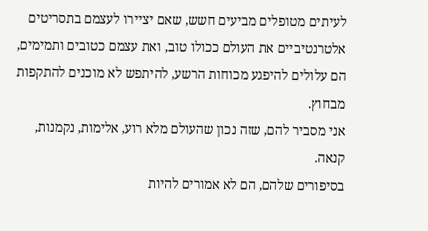לעיתים מטופלים מביעים חשש, שאם יציירו לעצמם בתסריטים אלטרנטיביים את העולם ככולו טוב, ואת עצמם כטובים ותמימים, הם עלולים להיפגע מכוחות הרשע, להיתפש לא מוכנים להתקפות מבחוץ.
אני מסביר להם, שזה נכון שהעולם מלא רוע, אלימות, נקמנות, קנאה.
בסיפורים שלהם, הם לא אמורים להיות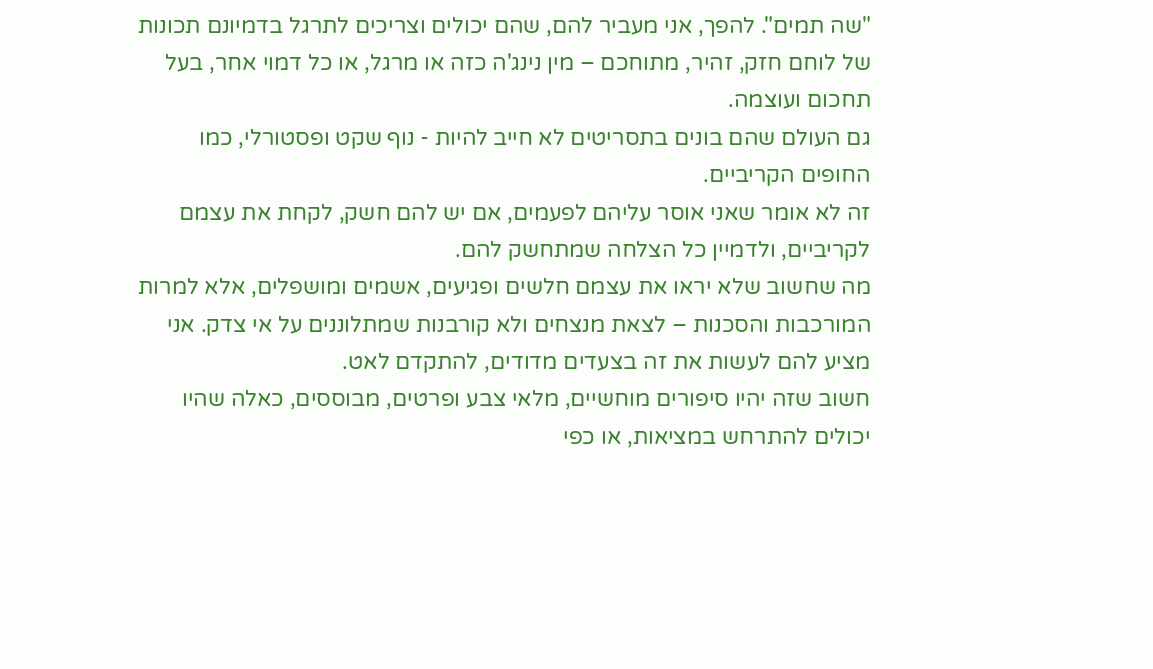"שה תמים". להפך, אני מעביר להם, שהם יכולים וצריכים לתרגל בדמיונם תכונות של לוחם חזק, זהיר, מתוחכם – מין נינג'ה כזה או מרגל, או כל דמוי אחר, בעל תחכום ועוצמה.
גם העולם שהם בונים בתסריטים לא חייב להיות - נוף שקט ופסטורלי, כמו החופים הקריביים.
זה לא אומר שאני אוסר עליהם לפעמים, אם יש להם חשק, לקחת את עצמם לקריביים, ולדמיין כל הצלחה שמתחשק להם.
מה שחשוב שלא יראו את עצמם חלשים ופגיעים, אשמים ומושפלים, אלא למרות המורכבות והסכנות – לצאת מנצחים ולא קורבנות שמתלוננים על אי צדק. אני מציע להם לעשות את זה בצעדים מדודים, להתקדם לאט.
חשוב שזה יהיו סיפורים מוחשיים, מלאי צבע ופרטים, מבוססים, כאלה שהיו יכולים להתרחש במציאות, או כפי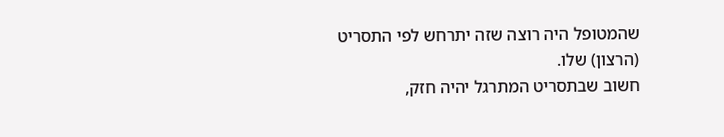שהמטופל היה רוצה שזה יתרחש לפי התסריט (הרצון) שלו.
חשוב שבתסריט המתרגל יהיה חזק,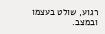רגוע, שולט בעצמו ובמצב.